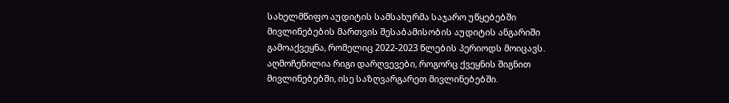სახელმწიფო აუდიტის სამსახურმა საჯარო უწყებებში მივლინებების მართვის შესაბამისობის აუდიტის ანგარიში გამოაქვეყნა, რომელიც 2022-2023 წლების პერიოდს მოიცავს.
აღმოჩენილია რიგი დარღვევები, როგორც ქვეყნის შიგნით მივლინებებში, ისე საზღვარგარეთ მივლინებებში.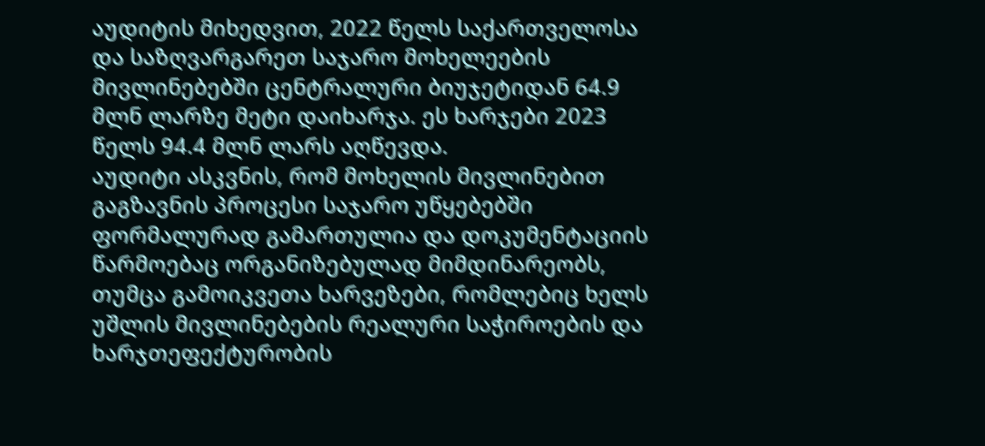აუდიტის მიხედვით, 2022 წელს საქართველოსა და საზღვარგარეთ საჯარო მოხელეების მივლინებებში ცენტრალური ბიუჯეტიდან 64.9 მლნ ლარზე მეტი დაიხარჯა. ეს ხარჯები 2023 წელს 94.4 მლნ ლარს აღწევდა.
აუდიტი ასკვნის, რომ მოხელის მივლინებით გაგზავნის პროცესი საჯარო უწყებებში ფორმალურად გამართულია და დოკუმენტაციის წარმოებაც ორგანიზებულად მიმდინარეობს, თუმცა გამოიკვეთა ხარვეზები, რომლებიც ხელს უშლის მივლინებების რეალური საჭიროების და ხარჯთეფექტურობის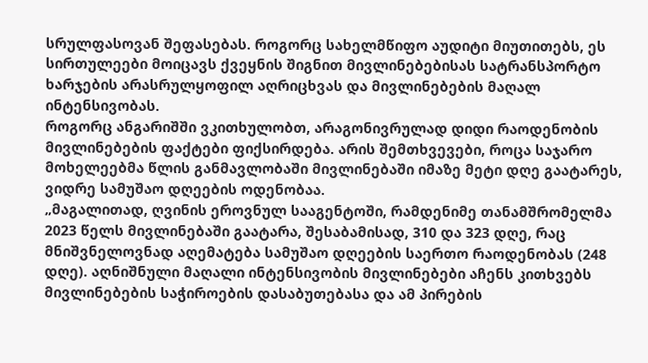სრულფასოვან შეფასებას. როგორც სახელმწიფო აუდიტი მიუთითებს, ეს სირთულეები მოიცავს ქვეყნის შიგნით მივლინებებისას სატრანსპორტო ხარჯების არასრულყოფილ აღრიცხვას და მივლინებების მაღალ ინტენსივობას.
როგორც ანგარიშში ვკითხულობთ, არაგონივრულად დიდი რაოდენობის მივლინებების ფაქტები ფიქსირდება. არის შემთხვევები, როცა საჯარო მოხელეებმა წლის განმავლობაში მივლინებაში იმაზე მეტი დღე გაატარეს, ვიდრე სამუშაო დღეების ოდენობაა.
„მაგალითად, ღვინის ეროვნულ სააგენტოში, რამდენიმე თანამშრომელმა 2023 წელს მივლინებაში გაატარა, შესაბამისად, 310 და 323 დღე, რაც მნიშვნელოვნად აღემატება სამუშაო დღეების საერთო რაოდენობას (248 დღე). აღნიშნული მაღალი ინტენსივობის მივლინებები აჩენს კითხვებს მივლინებების საჭიროების დასაბუთებასა და ამ პირების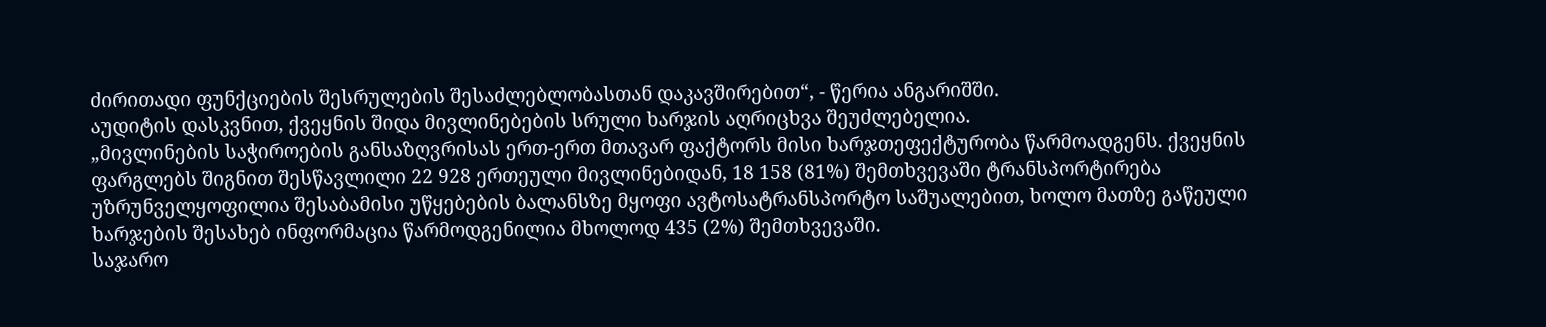ძირითადი ფუნქციების შესრულების შესაძლებლობასთან დაკავშირებით“, - წერია ანგარიშში.
აუდიტის დასკვნით, ქვეყნის შიდა მივლინებების სრული ხარჯის აღრიცხვა შეუძლებელია.
„მივლინების საჭიროების განსაზღვრისას ერთ-ერთ მთავარ ფაქტორს მისი ხარჯთეფექტურობა წარმოადგენს. ქვეყნის ფარგლებს შიგნით შესწავლილი 22 928 ერთეული მივლინებიდან, 18 158 (81%) შემთხვევაში ტრანსპორტირება უზრუნველყოფილია შესაბამისი უწყებების ბალანსზე მყოფი ავტოსატრანსპორტო საშუალებით, ხოლო მათზე გაწეული ხარჯების შესახებ ინფორმაცია წარმოდგენილია მხოლოდ 435 (2%) შემთხვევაში.
საჯარო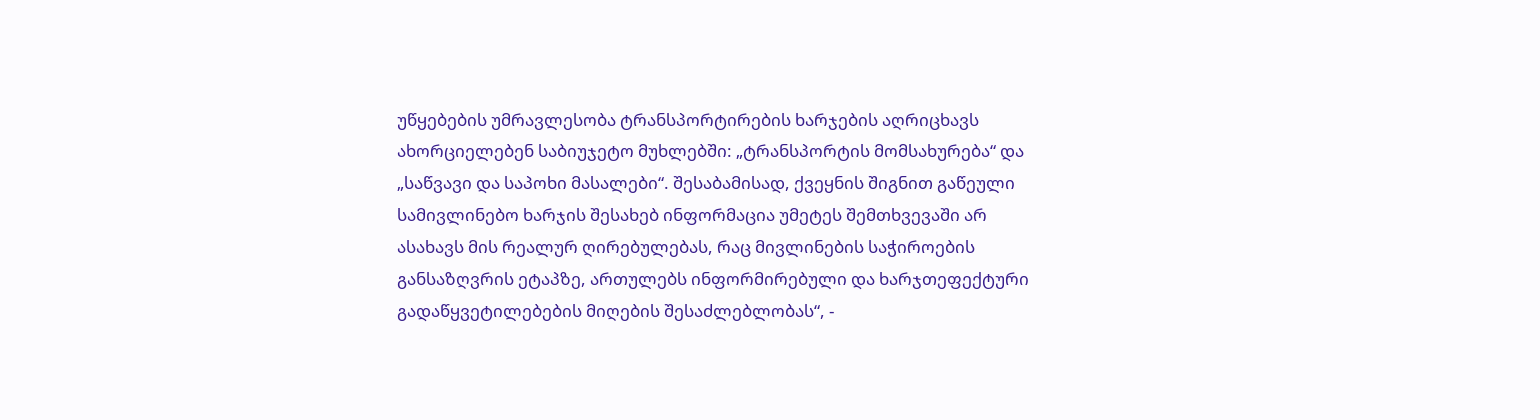უწყებების უმრავლესობა ტრანსპორტირების ხარჯების აღრიცხავს ახორციელებენ საბიუჯეტო მუხლებში: „ტრანსპორტის მომსახურება“ და „საწვავი და საპოხი მასალები“. შესაბამისად, ქვეყნის შიგნით გაწეული სამივლინებო ხარჯის შესახებ ინფორმაცია უმეტეს შემთხვევაში არ ასახავს მის რეალურ ღირებულებას, რაც მივლინების საჭიროების განსაზღვრის ეტაპზე, ართულებს ინფორმირებული და ხარჯთეფექტური გადაწყვეტილებების მიღების შესაძლებლობას“, -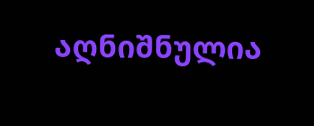აღნიშნულია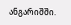ანგარიშში.